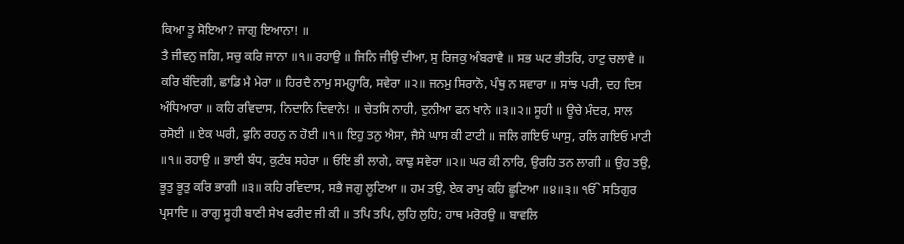ਕਿਆ ਤੂ ਸੋਇਆ? ਜਾਗੁ ਇਆਨਾ! ॥
ਤੈ ਜੀਵਨੁ ਜਗਿ, ਸਚੁ ਕਰਿ ਜਾਨਾ ॥੧॥ ਰਹਾਉ ॥ ਜਿਨਿ ਜੀਉ ਦੀਆ, ਸੁ ਰਿਜਕੁ ਅੰਬਰਾਵੈ ॥ ਸਭ ਘਟ ਭੀਤਰਿ, ਹਾਟੁ ਚਲਾਵੈ ॥ ਕਰਿ ਬੰਦਿਗੀ, ਛਾਡਿ ਮੈ ਮੇਰਾ ॥ ਹਿਰਦੈ ਨਾਮੁ ਸਮ੍ਹ੍ਹਾਰਿ, ਸਵੇਰਾ ॥੨॥ ਜਨਮੁ ਸਿਰਾਨੋ, ਪੰਥੁ ਨ ਸਵਾਰਾ ॥ ਸਾਂਝ ਪਰੀ, ਦਹ ਦਿਸ ਅੰਧਿਆਰਾ ॥ ਕਹਿ ਰਵਿਦਾਸ, ਨਿਦਾਨਿ ਦਿਵਾਨੇ! ॥ ਚੇਤਸਿ ਨਾਹੀ, ਦੁਨੀਆ ਫਨ ਖਾਨੇ ॥੩॥੨॥ ਸੂਹੀ ॥ ਊਚੇ ਮੰਦਰ, ਸਾਲ ਰਸੋਈ ॥ ਏਕ ਘਰੀ, ਫੁਨਿ ਰਹਨੁ ਨ ਹੋਈ ॥੧॥ ਇਹੁ ਤਨੁ ਐਸਾ, ਜੈਸੇ ਘਾਸ ਕੀ ਟਾਟੀ ॥ ਜਲਿ ਗਇਓ ਘਾਸੁ, ਰਲਿ ਗਇਓ ਮਾਟੀ ॥੧॥ ਰਹਾਉ ॥ ਭਾਈ ਬੰਧ, ਕੁਟੰਬ ਸਹੇਰਾ ॥ ਓਇ ਭੀ ਲਾਗੇ, ਕਾਢੁ ਸਵੇਰਾ ॥੨॥ ਘਰ ਕੀ ਨਾਰਿ, ਉਰਹਿ ਤਨ ਲਾਗੀ ॥ ਉਹ ਤਉ, ਭੂਤੁ ਭੂਤੁ ਕਰਿ ਭਾਗੀ ॥੩॥ ਕਹਿ ਰਵਿਦਾਸ, ਸਭੈ ਜਗੁ ਲੂਟਿਆ ॥ ਹਮ ਤਉ, ਏਕ ਰਾਮੁ ਕਹਿ ਛੂਟਿਆ ॥੪॥੩॥ ੴ ਸਤਿਗੁਰ ਪ੍ਰਸਾਦਿ ॥ ਰਾਗੁ ਸੂਹੀ ਬਾਣੀ ਸੇਖ ਫਰੀਦ ਜੀ ਕੀ ॥ ਤਪਿ ਤਪਿ, ਲੁਹਿ ਲੁਹਿ; ਹਾਥ ਮਰੋਰਉ ॥ ਬਾਵਲਿ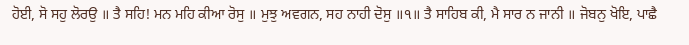ਹੋਈ, ਸੋ ਸਹੁ ਲੋਰਉ ॥ ਤੈ ਸਹਿ! ਮਨ ਮਹਿ ਕੀਆ ਰੋਸੁ ॥ ਮੁਝੁ ਅਵਗਨ, ਸਹ ਨਾਹੀ ਦੋਸੁ ॥੧॥ ਤੈ ਸਾਹਿਬ ਕੀ, ਮੈ ਸਾਰ ਨ ਜਾਨੀ ॥ ਜੋਬਨੁ ਖੋਇ, ਪਾਛੈ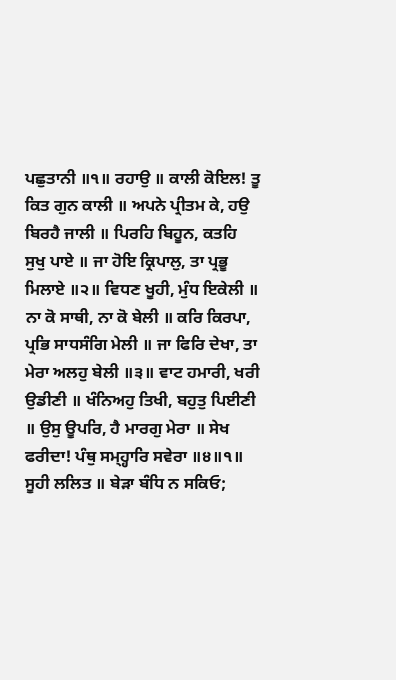ਪਛੁਤਾਨੀ ॥੧॥ ਰਹਾਉ ॥ ਕਾਲੀ ਕੋਇਲ! ਤੂ ਕਿਤ ਗੁਨ ਕਾਲੀ ॥ ਅਪਨੇ ਪ੍ਰੀਤਮ ਕੇ, ਹਉ ਬਿਰਹੈ ਜਾਲੀ ॥ ਪਿਰਹਿ ਬਿਹੂਨ, ਕਤਹਿ ਸੁਖੁ ਪਾਏ ॥ ਜਾ ਹੋਇ ਕ੍ਰਿਪਾਲੁ, ਤਾ ਪ੍ਰਭੂ ਮਿਲਾਏ ॥੨॥ ਵਿਧਣ ਖੂਹੀ, ਮੁੰਧ ਇਕੇਲੀ ॥ ਨਾ ਕੋ ਸਾਥੀ, ਨਾ ਕੋ ਬੇਲੀ ॥ ਕਰਿ ਕਿਰਪਾ, ਪ੍ਰਭਿ ਸਾਧਸੰਗਿ ਮੇਲੀ ॥ ਜਾ ਫਿਰਿ ਦੇਖਾ, ਤਾ ਮੇਰਾ ਅਲਹੁ ਬੇਲੀ ॥੩॥ ਵਾਟ ਹਮਾਰੀ, ਖਰੀ ਉਡੀਣੀ ॥ ਖੰਨਿਅਹੁ ਤਿਖੀ, ਬਹੁਤੁ ਪਿਈਣੀ ॥ ਉਸੁ ਊਪਰਿ, ਹੈ ਮਾਰਗੁ ਮੇਰਾ ॥ ਸੇਖ ਫਰੀਦਾ! ਪੰਥੁ ਸਮ੍ਹ੍ਹਾਰਿ ਸਵੇਰਾ ॥੪॥੧॥ ਸੂਹੀ ਲਲਿਤ ॥ ਬੇੜਾ ਬੰਧਿ ਨ ਸਕਿਓ;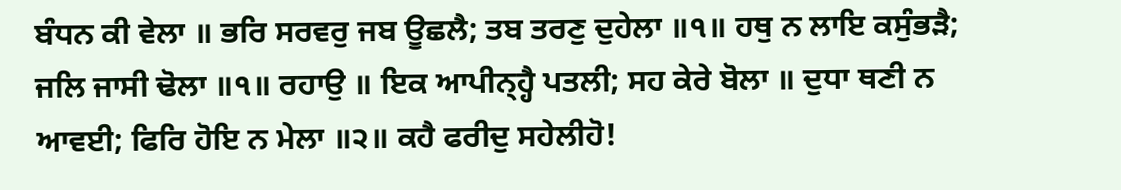ਬੰਧਨ ਕੀ ਵੇਲਾ ॥ ਭਰਿ ਸਰਵਰੁ ਜਬ ਊਛਲੈ; ਤਬ ਤਰਣੁ ਦੁਹੇਲਾ ॥੧॥ ਹਥੁ ਨ ਲਾਇ ਕਸੁੰਭੜੈ; ਜਲਿ ਜਾਸੀ ਢੋਲਾ ॥੧॥ ਰਹਾਉ ॥ ਇਕ ਆਪੀਨ੍ਹ੍ਹੈ ਪਤਲੀ; ਸਹ ਕੇਰੇ ਬੋਲਾ ॥ ਦੁਧਾ ਥਣੀ ਨ ਆਵਈ; ਫਿਰਿ ਹੋਇ ਨ ਮੇਲਾ ॥੨॥ ਕਹੈ ਫਰੀਦੁ ਸਹੇਲੀਹੋ!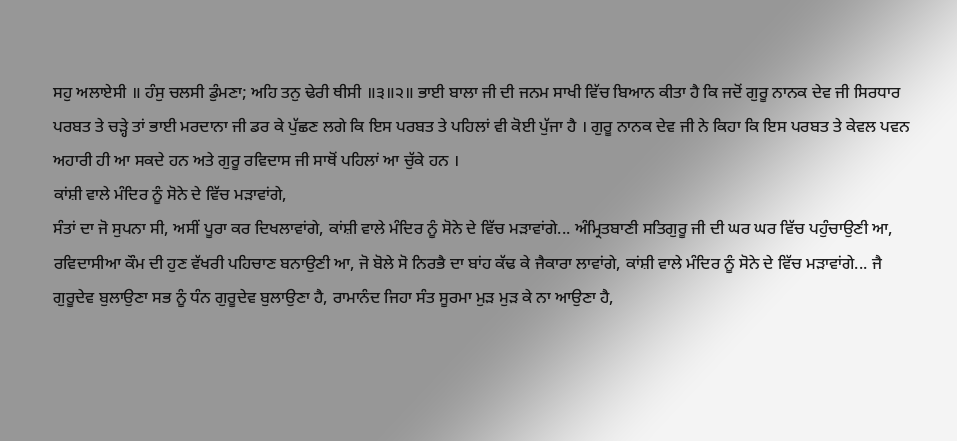ਸਹੁ ਅਲਾਏਸੀ ॥ ਹੰਸੁ ਚਲਸੀ ਡੁੰਮਣਾ; ਅਹਿ ਤਨੁ ਢੇਰੀ ਥੀਸੀ ॥੩॥੨॥ ਭਾਈ ਬਾਲਾ ਜੀ ਦੀ ਜਨਮ ਸਾਖੀ ਵਿੱਚ ਬਿਆਨ ਕੀਤਾ ਹੈ ਕਿ ਜਦੋਂ ਗੁਰੂ ਨਾਨਕ ਦੇਵ ਜੀ ਸਿਰਧਾਰ ਪਰਬਤ ਤੇ ਚੜ੍ਹੇ ਤਾਂ ਭਾਈ ਮਰਦਾਨਾ ਜੀ ਡਰ ਕੇ ਪੁੱਛਣ ਲਗੇ ਕਿ ਇਸ ਪਰਬਤ ਤੇ ਪਹਿਲਾਂ ਵੀ ਕੋਈ ਪੁੱਜਾ ਹੈ । ਗੁਰੂ ਨਾਨਕ ਦੇਵ ਜੀ ਨੇ ਕਿਹਾ ਕਿ ਇਸ ਪਰਬਤ ਤੇ ਕੇਵਲ ਪਵਨ ਅਹਾਰੀ ਹੀ ਆ ਸਕਦੇ ਹਨ ਅਤੇ ਗੁਰੂ ਰਵਿਦਾਸ ਜੀ ਸਾਥੋਂ ਪਹਿਲਾਂ ਆ ਚੁੱਕੇ ਹਨ ।
ਕਾਂਸ਼ੀ ਵਾਲੇ ਮੰਦਿਰ ਨੂੰ ਸੋਨੇ ਦੇ ਵਿੱਚ ਮੜਾਵਾਂਗੇ,
ਸੰਤਾਂ ਦਾ ਜੋ ਸੁਪਨਾ ਸੀ, ਅਸੀਂ ਪੂਰਾ ਕਰ ਦਿਖਲਾਵਾਂਗੇ, ਕਾਂਸ਼ੀ ਵਾਲੇ ਮੰਦਿਰ ਨੂੰ ਸੋਨੇ ਦੇ ਵਿੱਚ ਮੜਾਵਾਂਗੇ... ਅੰਮ੍ਰਿਤਬਾਣੀ ਸਤਿਗੁਰੂ ਜੀ ਦੀ ਘਰ ਘਰ ਵਿੱਚ ਪਹੁੰਚਾਉਣੀ ਆ, ਰਵਿਦਾਸੀਆ ਕੌਮ ਦੀ ਹੁਣ ਵੱਖਰੀ ਪਹਿਚਾਣ ਬਨਾਉਣੀ ਆ, ਜੋ ਬੋਲੇ ਸੋ ਨਿਰਭੈ ਦਾ ਬਾਂਹ ਕੱਢ ਕੇ ਜੈਕਾਰਾ ਲਾਵਾਂਗੇ, ਕਾਂਸ਼ੀ ਵਾਲੇ ਮੰਦਿਰ ਨੂੰ ਸੋਨੇ ਦੇ ਵਿੱਚ ਮੜਾਵਾਂਗੇ... ਜੈ ਗੁਰੂਦੇਵ ਬੁਲਾਉਣਾ ਸਭ ਨੂੰ ਧੰਨ ਗੁਰੂਦੇਵ ਬੁਲਾਉਣਾ ਹੈ, ਰਾਮਾਨੰਦ ਜਿਹਾ ਸੰਤ ਸੂਰਮਾ ਮੁੜ ਮੁੜ ਕੇ ਨਾ ਆਉਣਾ ਹੈ,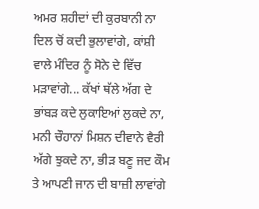ਅਮਰ ਸ਼ਹੀਦਾਂ ਦੀ ਕੁਰਬਾਨੀ ਨਾ ਦਿਲ ਚੋਂ ਕਦੀ ਭੁਲਾਵਾਂਗੇ, ਕਾਂਸ਼ੀ ਵਾਲੇ ਮੰਦਿਰ ਨੂੰ ਸੋਨੇ ਦੇ ਵਿੱਚ ਮੜਾਵਾਂਗੇ... ਕੱਖਾਂ ਥੱਲੇ ਅੱਗ ਦੇ ਭਾਂਬੜ ਕਦੇ ਲੁਕਾਇਆਂ ਲੁਕਦੇ ਨਾ, ਮਨੀ ਚੌਹਾਨਾਂ ਮਿਸ਼ਨ ਦੀਵਾਨੇ ਵੈਰੀ ਅੱਗੇ ਝੁਕਦੇ ਨਾ, ਭੀੜ ਬਣੂ ਜਦ ਕੌਮ ਤੇ ਆਪਣੀ ਜਾਨ ਦੀ ਬਾਜ਼ੀ ਲਾਵਾਂਗੇ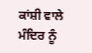ਕਾਂਸ਼ੀ ਵਾਲੇ ਮੰਦਿਰ ਨੂੰ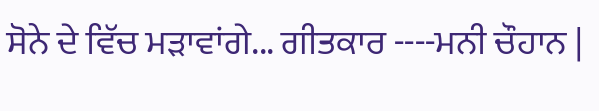ਸੋਨੇ ਦੇ ਵਿੱਚ ਮੜਾਵਾਂਗੇ... ਗੀਤਕਾਰ ----ਮਨੀ ਚੌਹਾਨ |